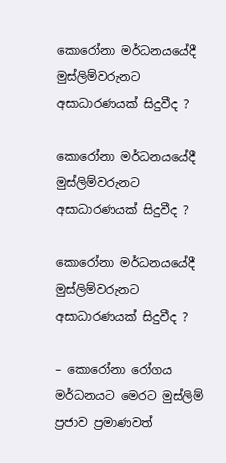කොරෝනා මර්ධනයයේදී මුස්ලිම්වරුනට අසාධාරණයක් සිදුවීද ?

කොරෝනා මර්ධනයයේදී මුස්ලිම්වරුනට අසාධාරණයක් සිදුවීද ?

කොරෝනා මර්ධනයයේදී මුස්ලිම්වරුනට අසාධාරණයක් සිදුවීද ?

– කොරෝනා රෝගය මර්ධනයට මෙරට මුස්ලිම් ප්‍රජාව ප්‍රමාණවත්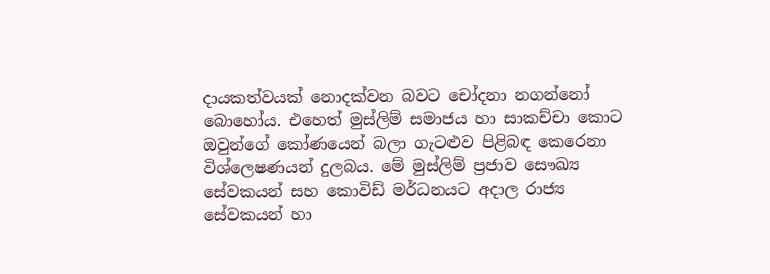දායකත්වයක් නොදක්වන බවට චෝදනා නගන්නෝ බොහෝය. එහෙත් මුස්ලිම් සමාජය හා සාකච්චා කොට ඔවුන්ගේ කෝණයෙන් බලා ගැටළුව පිළිබඳ කෙරෙනා විශ්ලෙෂණයන් දුලබය. මේ මුස්ලිම් ප්‍රජාව සෞඛ්‍ය සේවකයන් සහ කොවිඩ් මර්ධනයට අදාල රාජ්‍ය සේවකයන් හා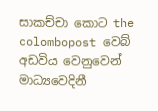සාකච්චා කොට the colombopost වෙබ් අඩවිය වෙනුවෙන් මාධ්‍යවෙදිනී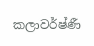කලාවර්ෂ්ණී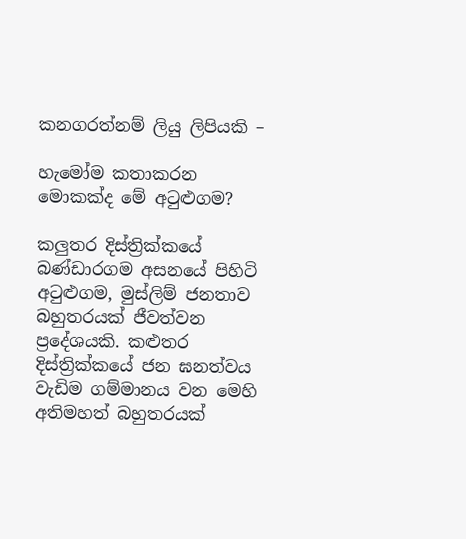කනගරත්නම් ලියු ලිපියකි –

හැමෝම කතාකරන මොකක්ද මේ අටුළුගම?

කලුතර දිස්ත්‍රික්කයේ බණ්ඩාරගම අසනයේ පිහිටි අටුළුගම, මුස්ලිම් ජනතාව බහුතරයක් ජීවත්වන ප්‍රදේශයකි. කළුතර දිස්ත්‍රික්කයේ ජන ඝනත්වය වැඩිම ගම්මානය වන මෙහි අතිමහත් බහුතරයක්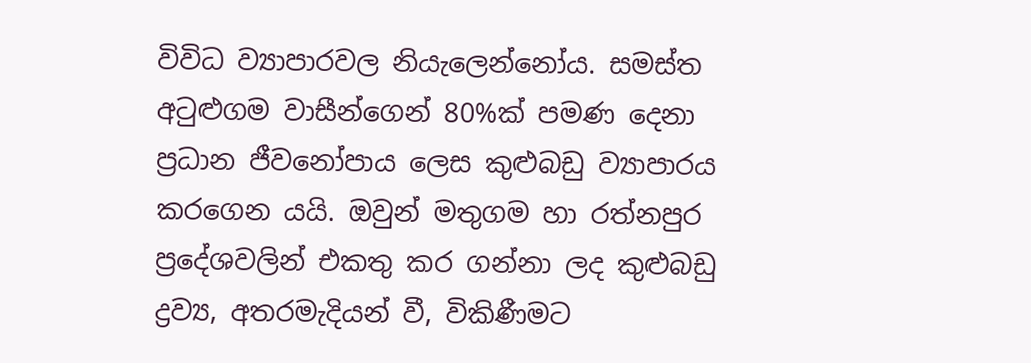විවිධ ව්‍යාපාරවල නියැලෙන්නෝය. සමස්ත අටුළුගම වාසීන්ගෙන් 80%ක් පමණ දෙනා ප්‍රධාන ජීවනෝපාය ලෙස කුළුබඩු ව්‍යාපාරය කරගෙන යයි. ඔවුන් මතුගම හා රත්නපුර ප්‍රදේශවලින් එකතු කර ගන්නා ලද කුළුබඩු ද්‍රව්‍ය, අතරමැදියන් වී, විකිණීමට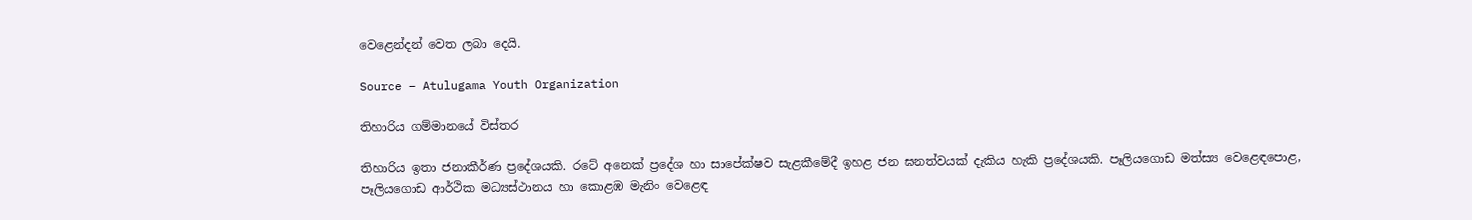වෙළෙන්දන් වෙත ලබා දෙයි.

Source – Atulugama Youth Organization

තිහාරිය ගම්මානයේ විස්තර

තිහාරිය ඉතා ජනාකීර්ණ ප්‍රදේශයකි. රටේ අනෙක් ප්‍රදේශ හා සාපේක්ෂව සැළකීමේදී ඉහළ ජන ඝනත්වයක් දැකිය හැකි ප්‍රදේශයකි. පෑලියගොඩ මත්ස්‍ය වෙළෙඳපොළ, පෑලියගොඩ ආර්ථික මධ්‍යස්ථානය හා කොළඹ මැනිං වෙළෙඳ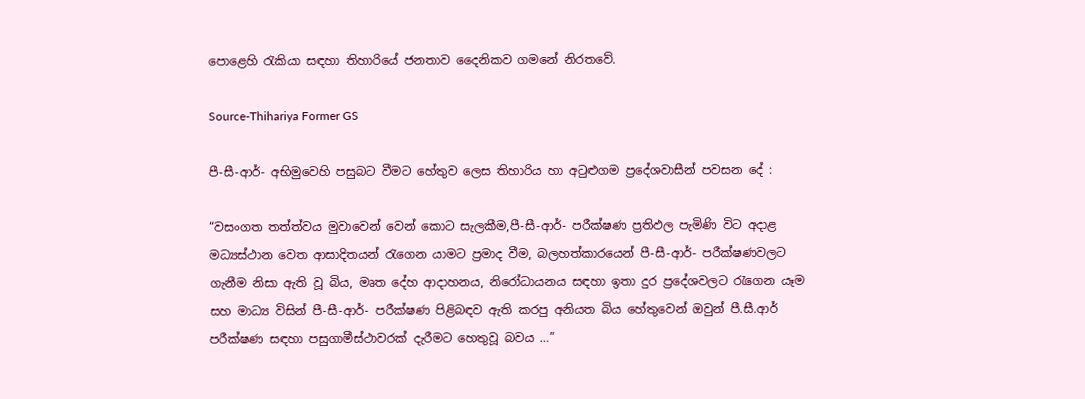පොළෙහි රැකියා සඳහා තිහාරියේ ජනතාව දෛනිකව ගමනේ නිරතවේ.

Source-Thihariya Former GS

පී-සී-ආර්- අභිමුවෙහි පසුබට වීමට හේතුව ලෙස තිහාරිය හා අටුළුගම ප්‍රදේශවාසීන් පවසන දේ :

“වසංගත තත්ත්වය මුවාවෙන් වෙන් කොට සැලකීම,පී-සී-ආර්- පරීක්ෂණ ප්‍රතිඵල පැමිණි විට අදාළ මධ්‍යස්ථාන වෙත ආසාදිතයන් රැගෙන යාමට ප්‍රමාද වීම, බලහත්කාරයෙන් පී-සී-ආර්- පරීක්ෂණවලට ගැනීම නිසා ඇති වූ බිය, මෘත දේහ ආදාහනය, නිරෝධායනය සඳහා ඉතා දුර ප්‍රදේශවලට රැගෙන යෑම සහ මාධ්‍ය විසින් පී-සී-ආර්- පරීක්ෂණ පිළිබඳව ඇති කරපු අනියත බිය හේතුවෙන් ඔවුන් පී.සී.ආර් පරීක්ෂණ සඳහා පසුගාමීස්ථාවරක් දැරීමට හෙතුවූ බවය …”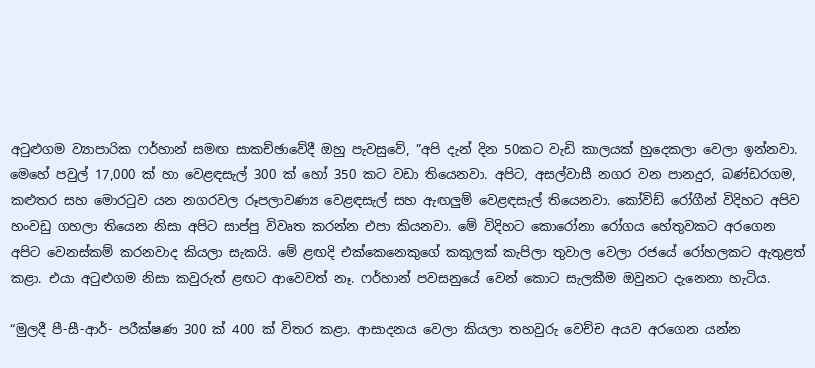අටුළුගම ව්‍යාපාරික ෆර්හාන් සමඟ සාකච්ඡාවේදී ඔහු පැවසුවේ, ”අපි දැන් දින 50කට වැඩි කාලයක් හුදෙකලා වෙලා ඉන්නවා. මෙහේ පවුල් 17,000 ක් හා වෙළඳසැල් 300 ක් හෝ 350 කට වඩා තියෙනවා. අපිට, අසල්වාසී නගර වන පානදුර, බණ්ඩරගම, කළුතර සහ මොරටුව යන නගරවල රූපලාවණ්‍ය වෙළඳසැල් සහ ඇඟලුම් වෙළඳසැල් තියෙනවා. කෝවිඩ් රෝගීන් විදිහට අපිව හංවඩු ගහලා තියෙන නිසා අපිට සාප්පු විවෘත කරන්න එපා කියනවා. මේ විදිහට කොරෝනා රෝගය හේතුවකට අරගෙන අපිට වෙනස්කම් කරනවාද කියලා සැකයි. මේ ළඟදි එක්කෙනෙකුගේ කකුලක් කැපිලා තුවාල වෙලා රජයේ රෝහලකට ඇතුළත් කළා. එයා අටුළුගම නිසා කවුරුත් ළඟට ආවෙවත් නෑ. ෆර්හාන් පවසනුයේ වෙන් කොට සැලකීම ඔවුනට දැනෙනා හැටිය.

“මුලදී පී-සී-ආර්- පරීක්ෂණ 300 ක් 400 ක් විතර කළා. ආසාදනය වෙලා කියලා තහවුරු වෙච්ච අයව අරගෙන යන්න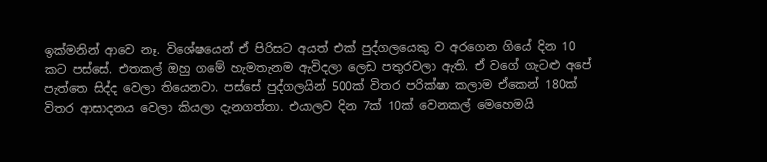ඉක්මනින් ආවෙ නෑ. විශේෂයෙන් ඒ පිරිසට අයත් එක් පුද්ගලයෙකු ව අරගෙන ගියේ දින 10 කට පස්සේ. එතකල් ඔහු ගමේ හැමතැනම ඇවිදලා ලෙඩ පතුරවලා ඇති. ඒ වගේ ගැටළු අපේ පැත්තෙ සිද්ද වෙලා තියෙනවා. පස්සේ පුද්ගලයින් 500ක් විතර පරික්ෂා කලාම ඒකෙන් 180ක් විතර ආසාදනය වෙලා කියලා දැනගත්තා. එයාලව දින 7ක් 10ක් වෙනකල් මෙහෙමයි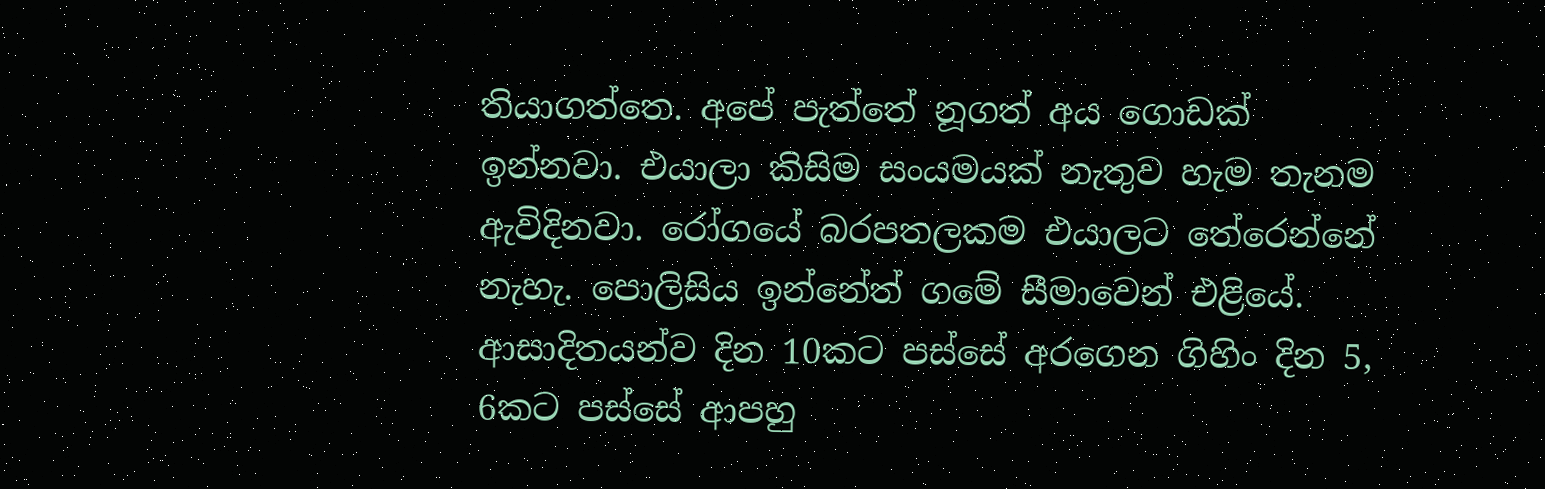තියාගත්තෙ. අපේ පැත්තේ නූගත් අය ගොඩක් ඉන්නවා. එයාලා කිසිම සංයමයක් නැතුව හැම තැනම ඇවිදිනවා. රෝගයේ බරපතලකම එයාලට තේරෙන්නේ නැහැ. පොලිසිය ඉන්නේත් ගමේ සීමාවෙන් එළියේ. ආසාදිතයන්ව දින 10කට පස්සේ අරගෙන ගිහිං දින 5, 6කට පස්සේ ආපහු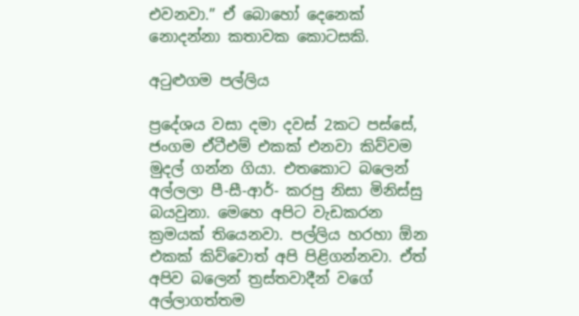එවනවා.” ඒ බොහෝ දෙනෙක් නොදන්නා කතාවක කොටසකි.

අටුළුගම පල්ලිය

ප්‍රදේශය වසා දමා දවස් 2කට පස්සේ, ජංගම ඒටීඑම් එකක් එනවා කිව්වම මුදල් ගන්න ගියා. එතකොට බලෙන් අල්ලලා පී-සී-ආර්- කරපු නිසා මිනිස්සු බයවුනා. මෙහෙ අපිට වැඩකරන ක්‍රමයක් තියෙනවා. පල්ලිය හරහා ඕන එකක් කිව්වොත් අපි පිළිගන්නවා. ඒත් අපිව බලෙන් ත්‍රස්තවාදීන් වගේ අල්ලාගත්තම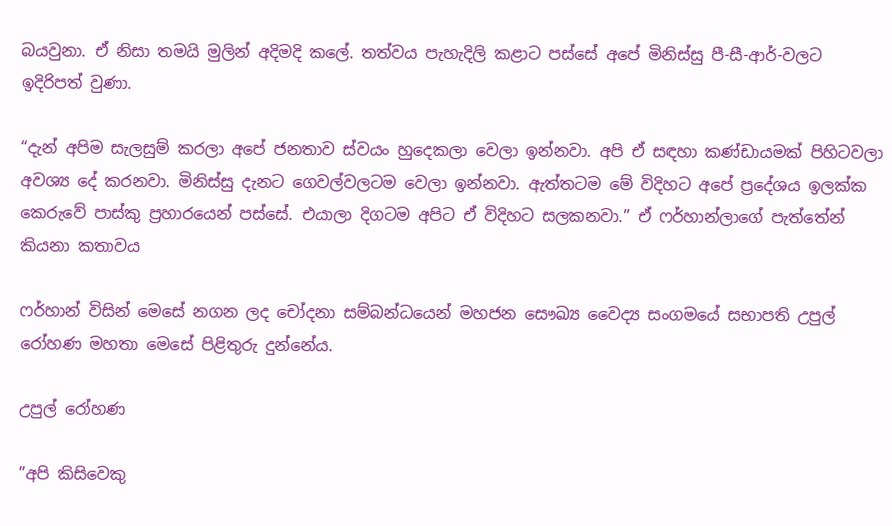බයවුනා. ඒ නිසා තමයි මුලින් අදිමදි කලේ. තත්වය පැහැදිලි කළාට පස්සේ අපේ මිනිස්සු පී-සී-ආර්-වලට ඉදිරිපත් වුණා.

“දැන් අපිම සැලසුම් කරලා අපේ ජනතාව ස්වයං හුදෙකලා වෙලා ඉන්නවා. අපි ඒ සඳහා කණ්ඩායමක් පිහිටවලා අවශ්‍ය දේ කරනවා. මිනිස්සු දැනට ගෙවල්වලටම වෙලා ඉන්නවා. ඇත්තටම මේ විදිහට අපේ ප්‍රදේශය ඉලක්ක කෙරුවේ පාස්කු ප්‍රහාරයෙන් පස්සේ. එයාලා දිගටම අපිට ඒ විදිහට සලකනවා.” ඒ ෆර්හාන්ලාගේ පැත්තේන් කියනා කතාවය

ෆර්හාන් විසින් මෙසේ නගන ලද චෝදනා සම්බන්ධයෙන් මහජන සෞඛ්‍ය වෛද්‍ය සංගමයේ සභාපති උපුල් රෝහණ මහතා මෙසේ පිළිතුරු දුන්නේය.

උපුල් රෝහණ

”අපි කිසිවෙකු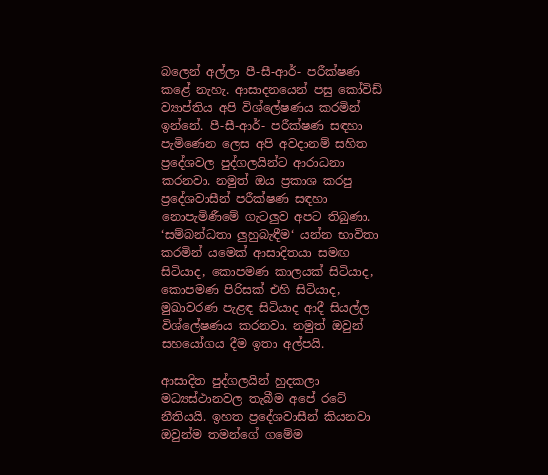බලෙන් අල්ලා පී-සී-ආර්- පරීක්ෂණ කළේ නැහැ. ආසාදනයෙන් පසු කෝවිඩ් ව්‍යාප්තිය අපි විශ්ලේෂණය කරමින් ඉන්නේ. පී-සී-ආර්- පරීක්ෂණ සඳහා පැමිණෙන ලෙස අපි අවදානම් සහිත ප්‍රදේශවල පුද්ගලයින්ට ආරාධනා කරනවා. නමුත් ඔය ප්‍රකාශ කරපු ප්‍රදේශවාසීන් පරීක්ෂණ සඳහා නොපැමිණීමේ ගැටලුව අපට තිබුණා. ‘සම්බන්ධතා ලුහුබැඳීම‘ යන්න භාවිතා කරමින් යමෙක් ආසාදිතයා සමඟ සිටියාද, කොපමණ කාලයක් සිටියාද, කොපමණ පිරිසක් එහි සිටියාද, මුඛාවරණ පැළඳ සිටියාද ආදී සියල්ල විශ්ලේෂණය කරනවා. නමුත් ඔවුන් සහයෝගය දීම ඉතා අල්පයි.

ආසාදිත පුද්ගලයින් හුදකලා මධ්‍යස්ථානවල තැබීම අපේ රටේ නීතියයි. ඉහත ප්‍රදේශවාසීන් කියනවා ඔවුන්ම තමන්ගේ ගමේම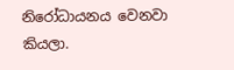නිරෝධායනය වෙනවා කියලා.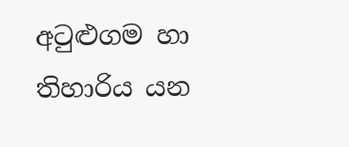අටුළුගම හා තිහාරිය යන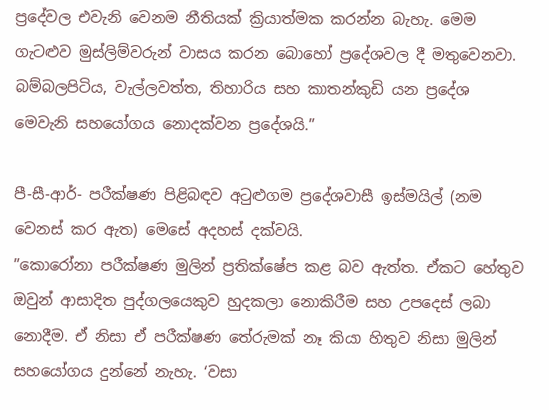ප්‍රදේවල එවැනි වෙනම නීතියක් ක්‍රියාත්මක කරන්න බැහැ. මෙම ගැටළුව මුස්ලිම්වරුන් වාසය කරන බොහෝ ප්‍රදේශවල දී මතුවෙනවා. බම්බලපිටිය, වැල්ලවත්ත, තිහාරිය සහ කාතන්කුඩි යන ප්‍රදේශ මෙවැනි සහයෝගය නොදක්වන ප්‍රදේශයි.”

පී-සී-ආර්- පරීක්ෂණ පිළිබඳව අටුළුගම ප්‍රදේශවාසී ඉස්මයිල් (නම වෙනස් කර ඇත) මෙසේ අදහස් දක්වයි.
”කොරෝනා පරීක්ෂණ මුලින් ප්‍රතික්ෂේප කළ බව ඇත්ත. ඒකට හේතුව ඔවුන් ආසාදිත පුද්ගලයෙකුව හුදකලා නොකිරීම සහ උපදෙස් ලබා නොදීම. ඒ නිසා ඒ පරීක්ෂණ තේරුමක් නෑ කියා හිතුව නිසා මුලින් සහයෝගය දුන්නේ නැහැ. ‘වසා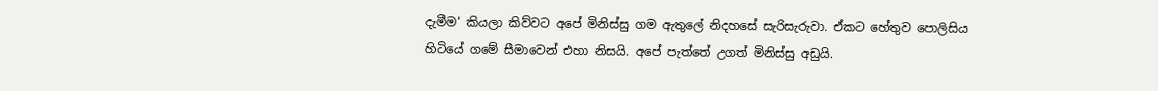දැමීම‘ කියලා කිව්වට අපේ මිනිස්සු ගම ඇතුලේ නිදහසේ සැරිසැරුවා. ඒකට හේතුව පොලිසිය හිටියේ ගමේ සීමාවෙන් එහා නිසයි. අපේ පැත්තේ උගත් මිනිස්සු අඩුයි.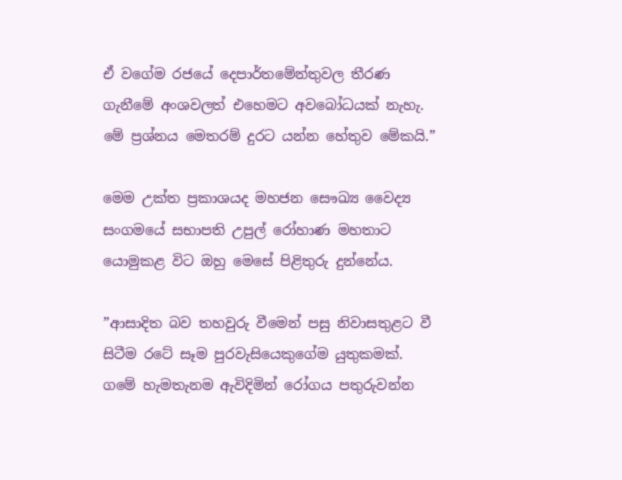ඒ වගේම රජයේ දෙපාර්තමේන්තුවල තීරණ ගැනීමේ අංශවලත් එහෙමට අවබෝධයක් නැහැ. මේ ප්‍රශ්නය මෙතරම් දුරට යන්න හේතුව මේකයි.”

මෙම උක්ත ප්‍රකාශයද මහජන සෞඛ්‍ය වෛද්‍ය සංගමයේ සභාපති උපුල් රෝහාණ මහතාට යොමුකළ විට ඔහු මෙසේ පිළිතුරු දුන්නේය.

”ආසාදිත බව තහවුරු වීමෙන් පසු නිවාසතුළට වී සිටීම රටේ සෑම පුරවැසියෙකුගේම යුතුකමක්. ගමේ හැමතැනම ඇවිදිමින් රෝගය පතුරුවන්න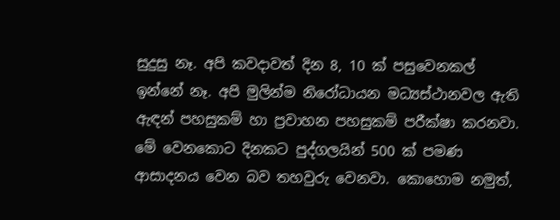සුදුසු නෑ. අපි කවදාවත් දින 8, 10 ක් පසුවෙනකල් ඉන්නේ නෑ. අපි මුලින්ම නිරෝධායන මධ්‍යස්ථානවල ඇති ඇඳන් පහසුකම් හා ප්‍රවාහන පහසුකම් පරීක්ෂා කරනවා. මේ වෙනකොට දිනකට පුද්ගලයින් 500 ක් පමණ ආසාදනය වෙන බව තහවුරු වෙනවා. කොහොම නමුත්,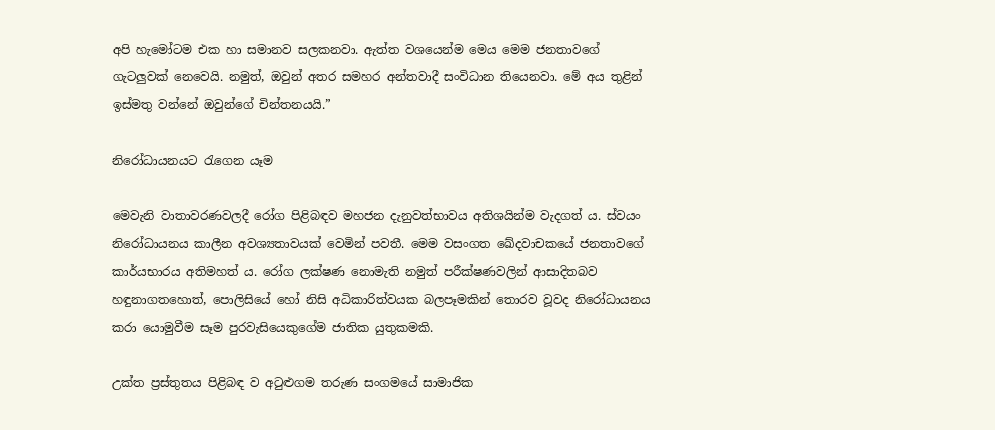අපි හැමෝටම එක හා සමානව සලකනවා. ඇත්ත වශයෙන්ම මෙය මෙම ජනතාවගේ ගැටලුවක් නෙවෙයි. නමුත්, ඔවුන් අතර සමහර අන්තවාදී සංවිධාන තියෙනවා. මේ අය තුළින් ඉස්මතු වන්නේ ඔවුන්ගේ චින්තනයයි.”

නිරෝධායනයට රැගෙන යෑම

මෙවැනි වාතාවරණවලදී රෝග පිළිබඳව මහජන දැනුවත්භාවය අතිශයින්ම වැදගත් ය. ස්වයං නිරෝධායනය කාලීන අවශ්‍යතාවයක් වෙමින් පවතී. මෙම වසංගත ඛේදවාචකයේ ජනතාවගේ කාර්යභාරය අතිමහත් ය. රෝග ලක්ෂණ නොමැති නමුත් පරීක්ෂණවලින් ආසාදිතබව හඳුනාගතහොත්, පොලිසියේ හෝ නිසි අධිකාරිත්වයක බලපෑමකින් තොරව වූවද නිරෝධායනය කරා යොමුවීම සෑම පුරවැසියෙකුගේම ජාතික යුතුකමකි.

උක්ත ප්‍රස්තුතය පිළිබඳ ව අටුළුගම තරුණ සංගමයේ සාමාජික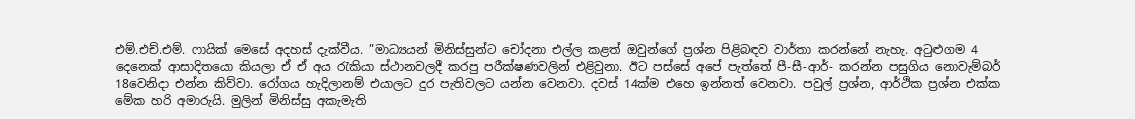එම්.එච්.එම්. ෆායික් මෙසේ අදහස් දැක්වීය. ”මාධ්‍යයන් මිනිස්සුන්ට චෝදනා එල්ල කළත් ඔවුන්ගේ ප්‍රශ්න පිළිබඳව වාර්තා කරන්නේ නැහැ. අටුළුගම 4 දෙනෙක් ආසාදිතයො කියලා ඒ ඒ අය රැකියා ස්ථානවලදී කරපු පරීක්ෂණවලින් එළිවුනා. ඊට පස්සේ අපේ පැත්තේ පී-සී-ආර්- කරන්න පසුගිය නොවැම්බර් 18වෙනිදා එන්න කිව්වා. රෝගය හැදිලානම් එයාලට දුර පැතිවලට යන්න වෙනවා. දවස් 14ක්ම එහෙ ඉන්නත් වෙනවා. පවුල් ප්‍රශ්න, ආර්ථික ප්‍රශ්න එක්ක මේක හරි අමාරුයි. මුලින් මිනිස්සු අකැමැති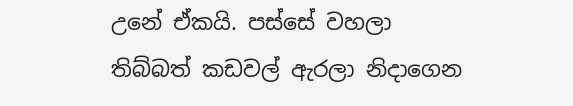උනේ ඒකයි. පස්සේ වහලා තිබ්බත් කඩවල් ඇරලා නිදාගෙන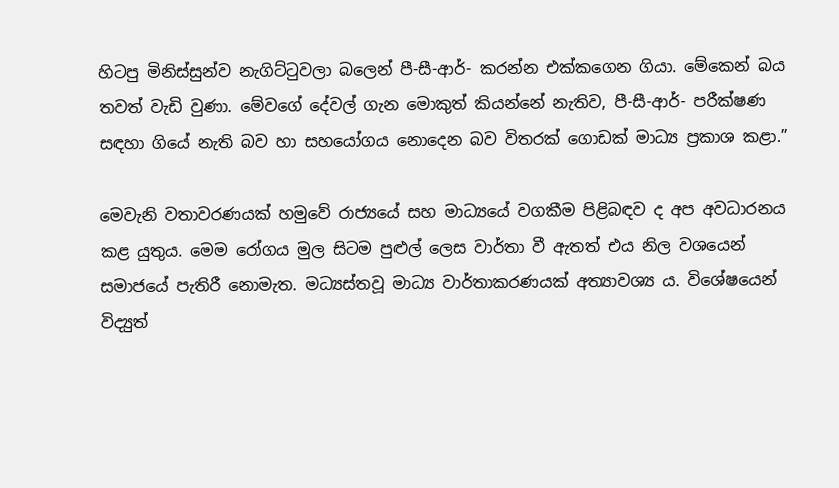හිටපු මිනිස්සුන්ව නැගිට්ටුවලා බලෙන් පී-සී-ආර්- කරන්න එක්කගෙන ගියා. මේකෙන් බය තවත් වැඩි වුණා. මේවගේ දේවල් ගැන මොකුත් කියන්නේ නැතිව, පී-සී-ආර්- පරීක්ෂණ සඳහා ගියේ නැති බව හා සහයෝගය නොදෙන බව විතරක් ගොඩක් මාධ්‍ය ප්‍රකාශ කළා.”

මෙවැනි වතාවරණයක් හමුවේ රාජ්‍යයේ සහ මාධ්‍යයේ වගකීම පිළිබඳව ද අප අවධාරනය කළ යුතුය. මෙම රෝගය මුල සිටම පුළුල් ලෙස වාර්තා වී ඇතත් එය නිල වශයෙන් සමාජයේ පැතිරී නොමැත. මධ්‍යස්තවූ මාධ්‍ය වාර්තාකරණයක් අත්‍යාවශ්‍ය ය. විශේෂයෙන් විද්‍යුත්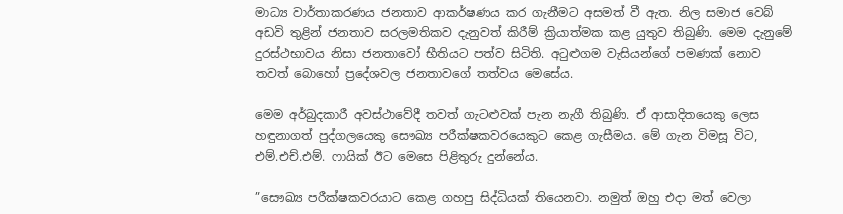මාධ්‍ය වාර්තාකරණය ජනතාව ආකර්ෂණය කර ගැනීමට අසමත් වී ඇත. නිල සමාජ වෙබ් අඩවි තුළින් ජනතාව සරලමතිකව දැනුවත් කිරීම් ක්‍රියාත්මක කළ යුතුව තිබුණි. මෙම දැනුමේ දුරස්ථභාවය නිසා ජනතාවෝ භීතියට පත්ව සිටිති. අටුළුගම වැසියන්ගේ පමණක් නොව තවත් බොහෝ ප්‍රදේශවල ජනතාවගේ තත්වය මෙසේය.

මෙම අර්බුදකාරී අවස්ථාවේදී තවත් ගැටළුවක් පැන නැගී තිබුණි. ඒ ආසාදිතයෙකු ලෙස හඳුනාගත් පුද්ගලයෙකු සෞඛ්‍ය පරීක්ෂකවරයෙකුට කෙළ ගැසීමය. මේ ගැන විමසූ විට, එම්.එච්.එම්. ෆායික් ඊට මෙසෙ පිළිතුරු දුන්නේය.

”සෞඛ්‍ය පරීක්ෂකවරයාට කෙළ ගහපු සිද්ධියක් තියෙනවා. නමුත් ඔහු එදා මත් වෙලා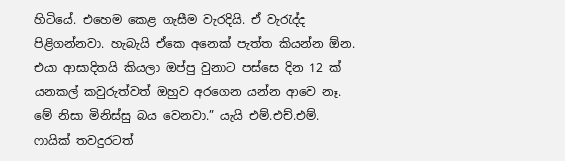හිටියේ. එහෙම කෙළ ගැසීම වැරදියි. ඒ වැරැද්ද පිළිගන්නවා. හැබැයි ඒකෙ අනෙක් පැත්ත කියන්න ඕන. එයා ආසාදිතයි කියලා ඔප්පු වුනාට පස්සෙ දින 12 ක් යනකල් කවුරුත්වත් ඔහුව අරගෙන යන්න ආවෙ නෑ. මේ නිසා මිනිස්සු බය වෙනවා.” යැයි එම්.එච්.එම්. ෆායික් තවදුරටත්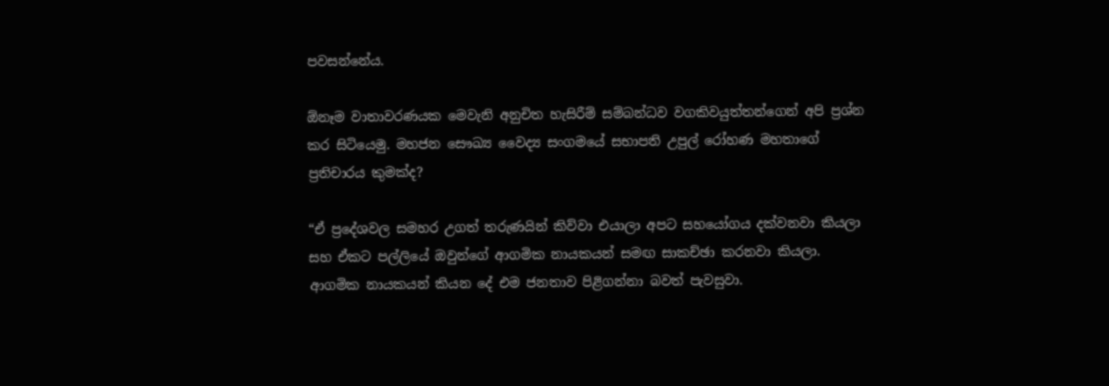පවසන්නේය.

ඕනෑම වාතාවරණයක මෙවැනි අනුචිත හැසිරීම් සම්බන්ධව වගකිවයුත්තන්ගෙන් අපි ප්‍රශ්න කර සිටියෙමු. මහජන සෞඛ්‍ය වෛද්‍ය සංගමයේ සභාපති උපුල් රෝහණ මහතාගේ ප්‍රතිචාරය කුමක්ද?

“ඒ ප්‍රදේශවල සමහර උගත් තරුණයින් කිව්වා එයාලා අපට සහයෝගය දක්වනවා කියලා සහ ඒකට පල්ලියේ ඔවුන්ගේ ආගමික නායකයන් සමඟ සාකච්ඡා කරනවා කියලා. ආගමික නායකයන් කියන දේ එම ජනතාව පිළිගන්නා බවත් පැවසුවා.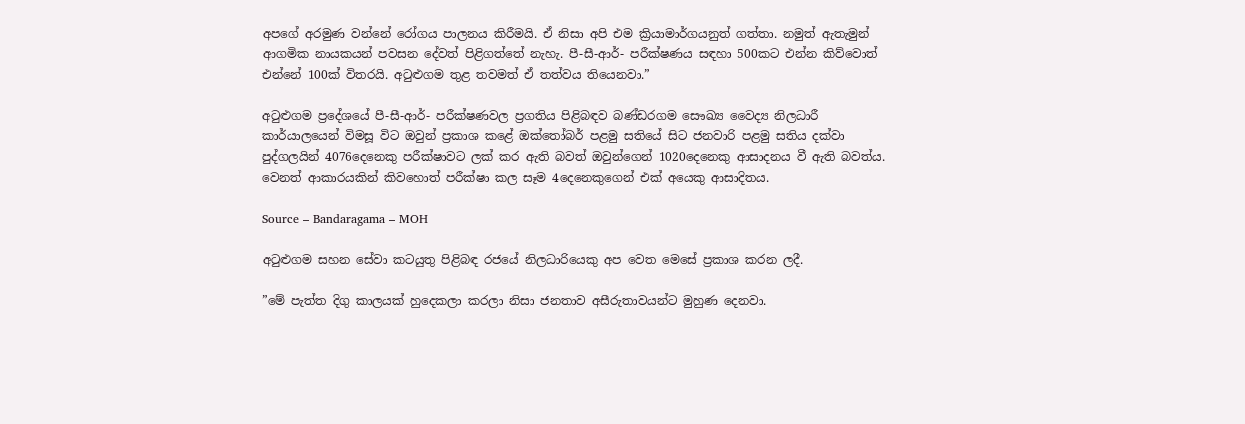අපගේ අරමුණ වන්නේ රෝගය පාලනය කිරීමයි. ඒ නිසා අපි එම ක්‍රියාමාර්ගයනුත් ගත්තා. නමුත් ඇතැමුන් ආගමික නායකයන් පවසන දේවත් පිළිගත්තේ නැහැ. පී-සී-ආර්- පරීක්ෂණය සඳහා 500කට එන්න කිව්වොත් එන්නේ 100ක් විතරයි. අටුළුගම තුළ තවමත් ඒ තත්වය තියෙනවා.”

අටුළුගම ප්‍රදේශයේ පී-සී-ආර්- පරීක්ෂණවල ප්‍රගතිය පිළිබඳව බණ්ඩරගම සෞඛ්‍ය වෛද්‍ය නිලධාරී කාර්යාලයෙන් විමසූ විට ඔවුන් ප්‍රකාශ කළේ ඔක්තෝබර් පළමු සතියේ සිට ජනවාරි පළමු සතිය දක්වා පුද්ගලයින් 4076දෙනෙකු පරීක්ෂාවට ලක් කර ඇති බවත් ඔවුන්ගෙන් 1020දෙනෙකු ආසාදනය වී ඇති බවත්ය. වෙනත් ආකාරයකින් කිවහොත් පරීක්ෂා කල සෑම 4දෙනෙකුගෙන් එක් අයෙකු ආසාදිතය.

Source – Bandaragama – MOH

අටුළුගම සහන සේවා කටයුතු පිළිබඳ රජයේ නිලධාරියෙකු අප වෙත මෙසේ ප්‍රකාශ කරන ලදී.

”මේ පැත්ත දිගු කාලයක් හුදෙකලා කරලා නිසා ජනතාව අසීරුතාවයන්ට මුහුණ දෙනවා.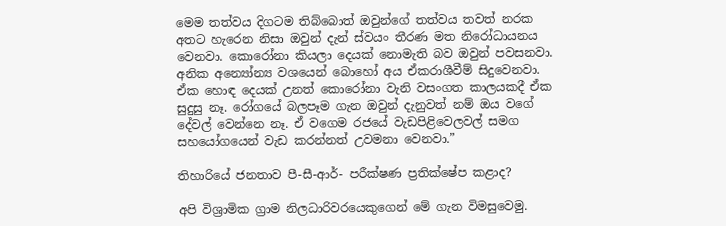මෙම තත්වය දිගටම තිබ්බොත් ඔවුන්ගේ තත්වය තවත් නරක අතට හැරෙන නිසා ඔවුන් දැන් ස්වයං තීරණ මත නිරෝධායනය වෙනවා. කොරෝනා කියලා දෙයක් නොමැති බව ඔවුන් පවසනවා. අනික අන්‍යෝන්‍ය වශයෙන් බොහෝ අය ඒකරාශීවීම් සිදුවෙනවා. ඒක හොඳ දෙයක් උනත් කොරෝනා වැනි වසංගත කාලයකදී ඒක සුදුසු නෑ. රෝගයේ බලපෑම ගැන ඔවුන් දැනුවත් නම් ඔය වගේ දේවල් වෙන්නෙ නෑ. ඒ වගෙම රජයේ වැඩපිළිවෙලවල් සමග සහයෝගයෙන් වැඩ කරන්නත් උවමනා වෙනවා.”

තිහාරියේ ජනතාව පී-සී-ආර්- පරීක්ෂණ ප්‍රතික්ෂේප කළාද?

අපි විශ්‍රාමික ග්‍රාම නිලධාරිවරයෙකුගෙන් මේ ගැන විමසුවෙමු.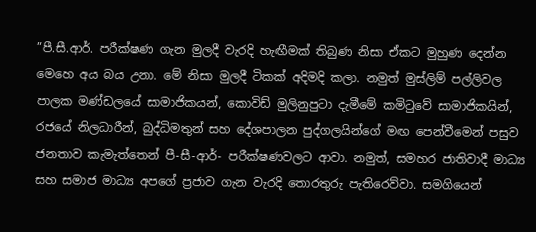”පී.සී.ආර්. පරීක්ෂණ ගැන මුලදී වැරදි හැඟීමක් තිබුණ නිසා ඒකට මුහුණ දෙන්න මෙහෙ අය බය උනා. මේ නිසා මුලදී ටිකක් අදිමදි කලා. නමුත් මුස්ලිම් පල්ලිවල පාලක මණ්ඩලයේ සාමාජිකයන්, කොවිඩ් මුලිනුපුටා දැමීමේ කමිටුවේ සාමාජිකයින්, රජයේ නිලධාරීන්, බුද්ධිමතුන් සහ දේශපාලන පුද්ගලයින්ගේ මඟ පෙන්වීමෙන් පසුව ජනතාව කැමැත්තෙන් පී-සී-ආර්- පරීක්ෂණවලට ආවා. නමුත්, සමහර ජාතිවාදී මාධ්‍ය සහ සමාජ මාධ්‍ය අපගේ ප්‍රජාව ගැන වැරදි තොරතුරු පැතිරෙව්වා. සමගියෙන්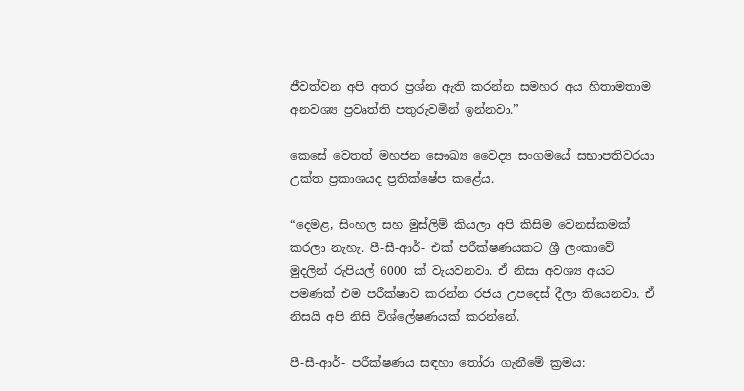ජීවත්වන අපි අතර ප්‍රශ්න ඇති කරන්න සමහර අය හිතාමතාම අනවශ්‍ය ප්‍රවෘත්ති පතුරුවමින් ඉන්නවා.”

කෙසේ වෙතත් මහජන සෞඛ්‍ය වෛද්‍ය සංගමයේ සභාපතිවරයා උක්ත ප්‍රකාශයද ප්‍රතික්ෂේප කළේය.

“දෙමළ, සිංහල සහ මුස්ලිම් කියලා අපි කිසිම වෙනස්කමක් කරලා නැහැ. පී-සී-ආර්- එක් පරීක්ෂණයකට ශ්‍රී ලංකාවේ මුදලින් රුපියල් 6000 ක් වැයවනවා. ඒ නිසා අවශ්‍ය අයට පමණක් එම පරීක්ෂාව කරන්න රජය උපදෙස් දීලා තියෙනවා. ඒ නිසයි අපි නිසි විශ්ලේෂණයක් කරන්නේ.

පී-සී-ආර්- පරීක්ෂණය සඳහා තෝරා ගැනීමේ ක්‍රමය: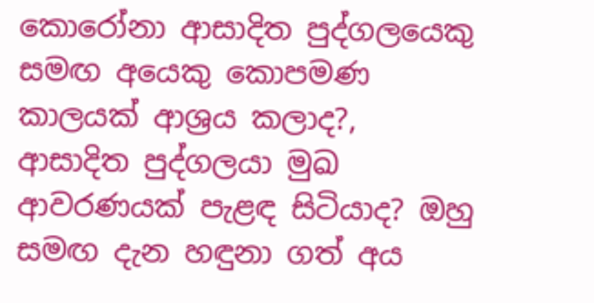කොරෝනා ආසාදිත පුද්ගලයෙකු සමඟ අයෙකු කොපමණ කාලයක් ආශ්‍රය කලාද?, ආසාදිත පුද්ගලයා මුඛ ආවරණයක් පැළඳ සිටියාද? ඔහු සමඟ දැන හඳුනා ගත් අය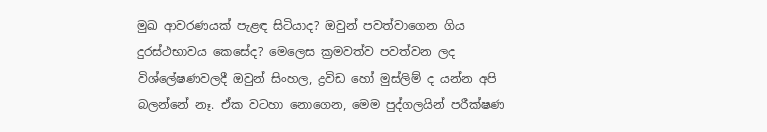මුඛ ආවරණයක් පැළඳ සිටියාද? ඔවුන් පවත්වාගෙන ගිය දුරස්ථභාවය කෙසේද? මෙලෙස ක්‍රමවත්ව පවත්වන ලද විශ්ලේෂණවලදී ඔවුන් සිංහල, ද්‍රවිඩ හෝ මුස්ලිම් ද යන්න අපි බලන්නේ නෑ. ඒක වටහා නොගෙන, මෙම පුද්ගලයින් පරීක්ෂණ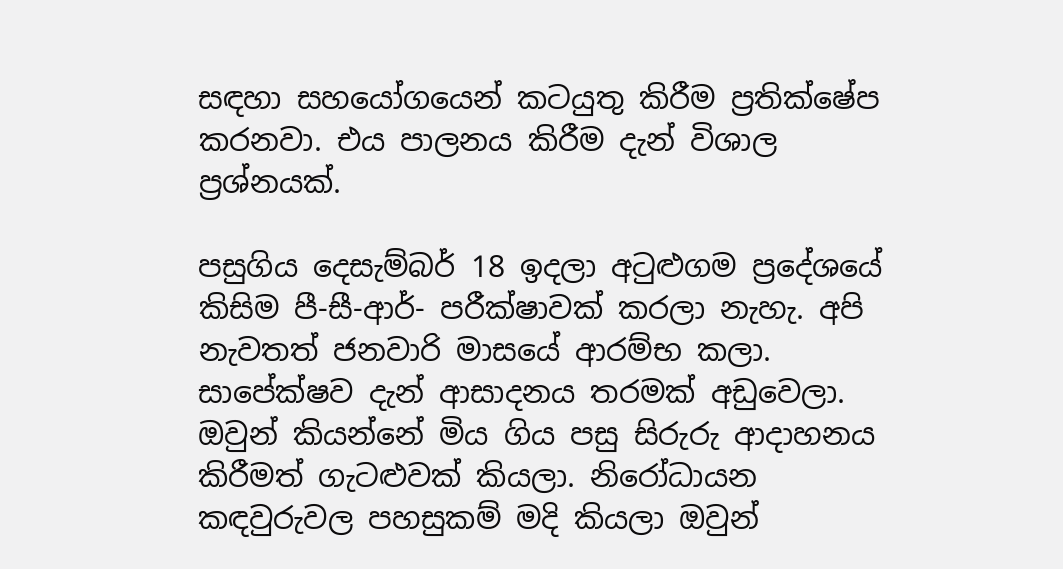සඳහා සහයෝගයෙන් කටයුතු කිරීම ප්‍රතික්ෂේප කරනවා. එය පාලනය කිරීම දැන් විශාල ප්‍රශ්නයක්.

පසුගිය දෙසැම්බර් 18 ඉදලා අටුළුගම ප්‍රදේශයේ කිසිම පී-සී-ආර්- පරීක්ෂාවක් කරලා නැහැ. අපි නැවතත් ජනවාරි මාසයේ ආරම්භ කලා. සාපේක්ෂව දැන් ආසාදනය තරමක් අඩුවෙලා. ඔවුන් කියන්නේ මිය ගිය පසු සිරුරු ආදාහනය කිරීමත් ගැටළුවක් කියලා. නිරෝධායන කඳවුරුවල පහසුකම් මදි කියලා ඔවුන්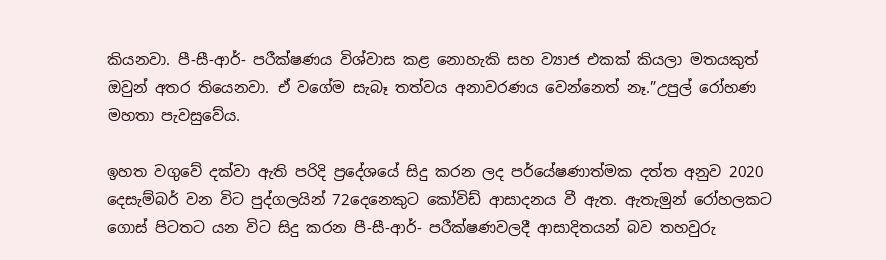කියනවා. පී-සී-ආර්- පරීක්ෂණය විශ්වාස කළ නොහැකි සහ ව්‍යාජ එකක් කියලා මතයකුත් ඔවුන් අතර තියෙනවා. ඒ වගේම සැබෑ තත්වය අනාවරණය වෙන්නෙත් නෑ.”උපුල් රෝහණ මහතා පැවසුවේය.

ඉහත වගුවේ දක්වා ඇති පරිදි ප්‍රදේශයේ සිදු කරන ලද පර්යේෂණාත්මක දත්ත අනුව 2020 දෙසැම්බර් වන විට පුද්ගලයින් 72දෙනෙකුට කෝවිඩ් ආසාදනය වී ඇත. ඇතැමුන් රෝහලකට ගොස් පිටතට යන විට සිදු කරන පී-සී-ආර්- පරීක්ෂණවලදී ආසාදිතයන් බව තහවුරු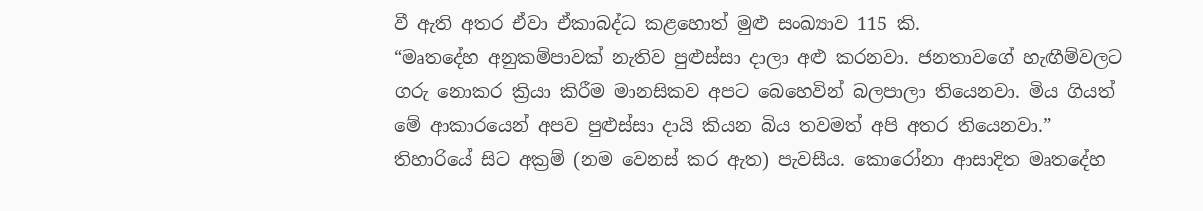වී ඇති අතර ඒවා ඒකාබද්ධ කළහොත් මුළු සංඛ්‍යාව 115 කි.
“මෘතදේහ අනුකම්පාවක් නැතිව පුළුස්සා දාලා අළු කරනවා. ජනතාවගේ හැඟීම්වලට ගරු නොකර ක්‍රියා කිරීම මානසිකව අපට බෙහෙවින් බලපාලා තියෙනවා. මිය ගියත් මේ ආකාරයෙන් අපව පුළුස්සා දායි කියන බිය තවමත් අපි අතර තියෙනවා.” තිහාරියේ සිට අක්‍රම් (නම වෙනස් කර ඇත) පැවසීය. කොරෝනා ආසාදිත මෘතදේහ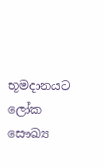භූමදානයට ලෝක සෞඛ්‍ය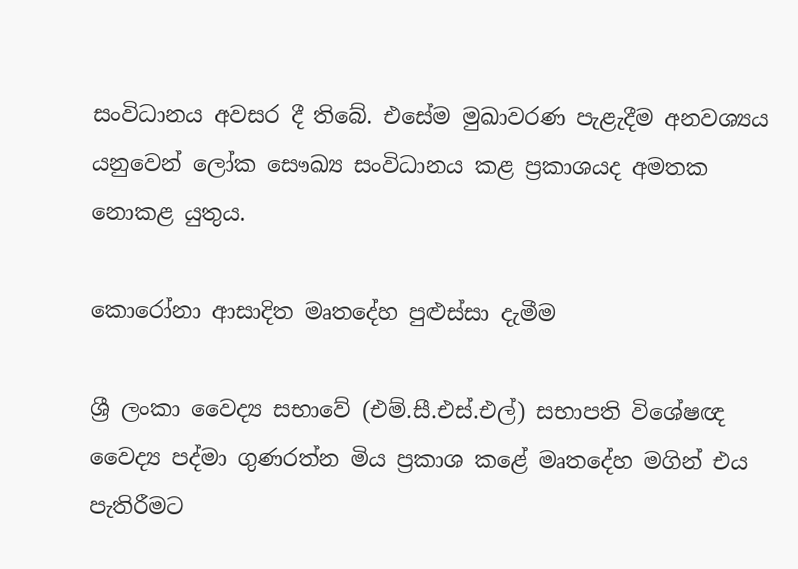සංවිධානය අවසර දී තිබේ. එසේම මුඛාවරණ පැළැදීම අනවශ්‍යය යනුවෙන් ලෝක සෞඛ්‍ය සංවිධානය කළ ප්‍රකාශයද අමතක නොකළ යුතුය.

කොරෝනා ආසාදිත මෘතදේහ පුළුස්සා දැමීම

ශ්‍රී ලංකා වෛද්‍ය සභාවේ (එම්.සී.එස්.එල්) සභාපති විශේෂඥ වෛද්‍ය පද්මා ගුණරත්න මිය ප්‍රකාශ කළේ මෘතදේහ මගින් එය පැතිරීමට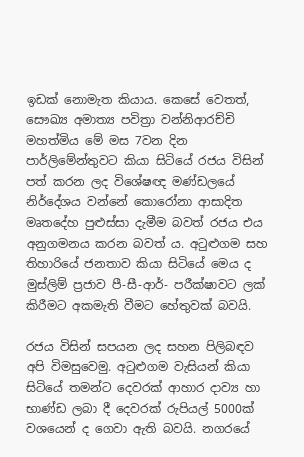ඉඩක් නොමැත කියාය. කෙසේ වෙතත්, සෞඛ්‍ය අමාත්‍ය පවිත්‍රා වන්නිආරච්චි මහත්මිය මේ මස 7වන දින පාර්ලිමේන්තුවට කියා සිටියේ රජය විසින් පත් කරන ලද විශේෂඥ මණ්ඩලයේ නිර්දේශය වන්නේ කොරෝනා ආසාදිත මෘතදේහ පුළුස්සා දැමීම බවත් රජය එය අනුගමනය කරන බවත් ය. අටුළුගම සහ තිහාරියේ ජනතාව කියා සිටියේ මෙය ද මුස්ලිම් ප්‍රජාව පී-සී-ආර්- පරීක්ෂාවට ලක් කිරීමට අකමැති වීමට හේතුවක් බවයි.

රජය විසින් සපයන ලද සහන පිලිබඳව අපි විමසුවෙමු. අටුළුගම වැසියන් කියා සිටියේ තමන්ට දෙවරක් ආහාර දාව්‍ය හා භාණ්ඩ ලබා දී දෙවරක් රුපියල් 5000ක් වශයෙන් ද ගෙවා ඇති බවයි. නගරයේ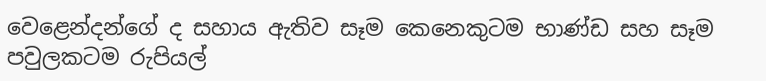වෙළෙන්දන්ගේ ද සහාය ඇතිව සෑම කෙනෙකුටම භාණ්ඩ සහ සෑම පවුලකටම රුපියල්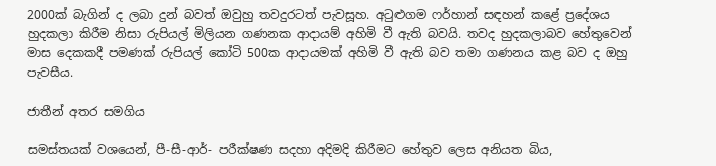2000ක් බැගින් ද ලබා දුන් බවත් ඔවුහු තවදුරටත් පැවසූහ. අටුළුගම ෆර්හාන් සඳහන් කළේ ප්‍රදේශය හුදකලා කිරීම නිසා රුපියල් මිලියන ගණනක ආදායම් අහිමි වී ඇති බවයි. තවද හුදකලාබව හේතුවෙන් මාස දෙකකදී පමණක් රුපියල් කෝටි 500ක ආදායමක් අහිමි වී ඇති බව තමා ගණනය කළ බව ද ඔහු පැවසීය.

ජාතීන් අතර සමගිය

සමස්තයක් වශයෙන්, පී-සී-ආර්- පරීක්ෂණ සදහා අදිමදි කිරීමට හේතුව ලෙස අනියත බිය,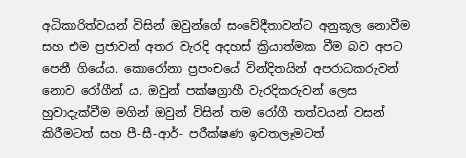අධිකාරිත්වයන් විසින් ඔවුන්ගේ සංවේදීතාවන්ට අනුකූල නොවීම සහ එම ප්‍රජාවන් අතර වැරදි අදහස් ක්‍රියාත්මක වීම බව අපට පෙනී ගියේය. කොරෝනා ප්‍රපංචයේ වින්දිතයින් අපරාධකරුවන් නොව රෝගීන් ය. ඔවුන් පක්ෂග්‍රාහී වැරදිකරුවන් ලෙස හුවාදැක්වීම මගින් ඔවුන් විසින් තම රෝගී තත්වයන් වසන් කිරීමටත් සහ පී-සී-ආර්- පරීක්ෂණ ඉවතලෑමටත්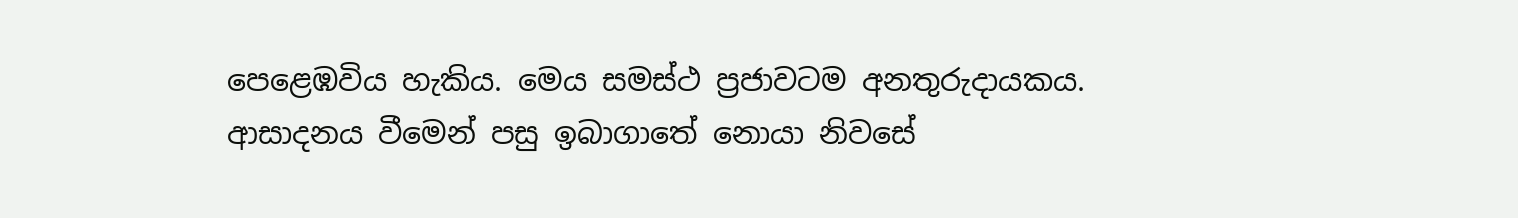පෙළෙඹවිය හැකිය. මෙය සමස්ථ ප්‍රජාවටම අනතුරුදායකය. ආසාදනය වීමෙන් පසු ඉබාගාතේ නොයා නිවසේ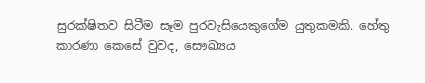සුරක්ෂිතව සිටීම සෑම පුරවැසියෙකුගේම යුතුකමකි. හේතු කාරණා කෙසේ වුවද, සෞඛ්‍යය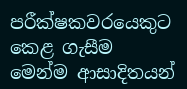පරීක්ෂකවරයෙකුට කෙළ ගැසීම මෙන්ම ආසාදිතයන්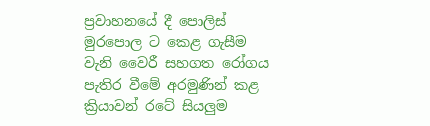ප්‍රවාහනයේ දී පොලිස් මුරපොල ට කෙළ ගැසීම වැනි වෛරී සහගත රෝගය පැතිර වීමේ අරමුණින් කළ ක්‍රියාවන් රටේ සියලුම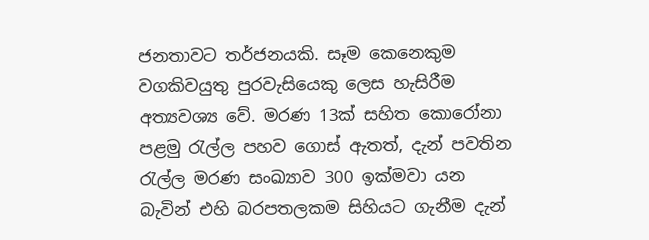ජනතාවට තර්ජනයකි. සෑම කෙනෙකුම වගකිවයුතු පුරවැසියෙකු ලෙස හැසිරීම අත්‍යවශ්‍ය වේ. මරණ 13ක් සහිත කොරෝනා පළමු රැල්ල පහව ගොස් ඇතත්, දැන් පවතින රැල්ල මරණ සංඛ්‍යාව 300 ඉක්මවා යන බැවින් එහි බරපතලකම සිහියට ගැනීම දැන්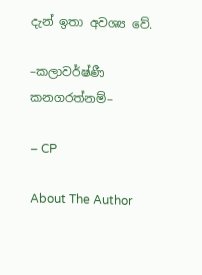දැන් ඉතා අවශ්‍ය වේ.

–කලාවර්ෂ්ණී කනගරත්නම්–

– CP

About The Author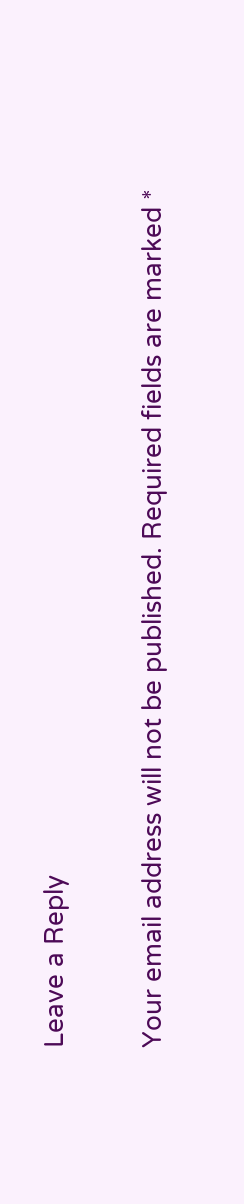Leave a Reply

Your email address will not be published. Required fields are marked *